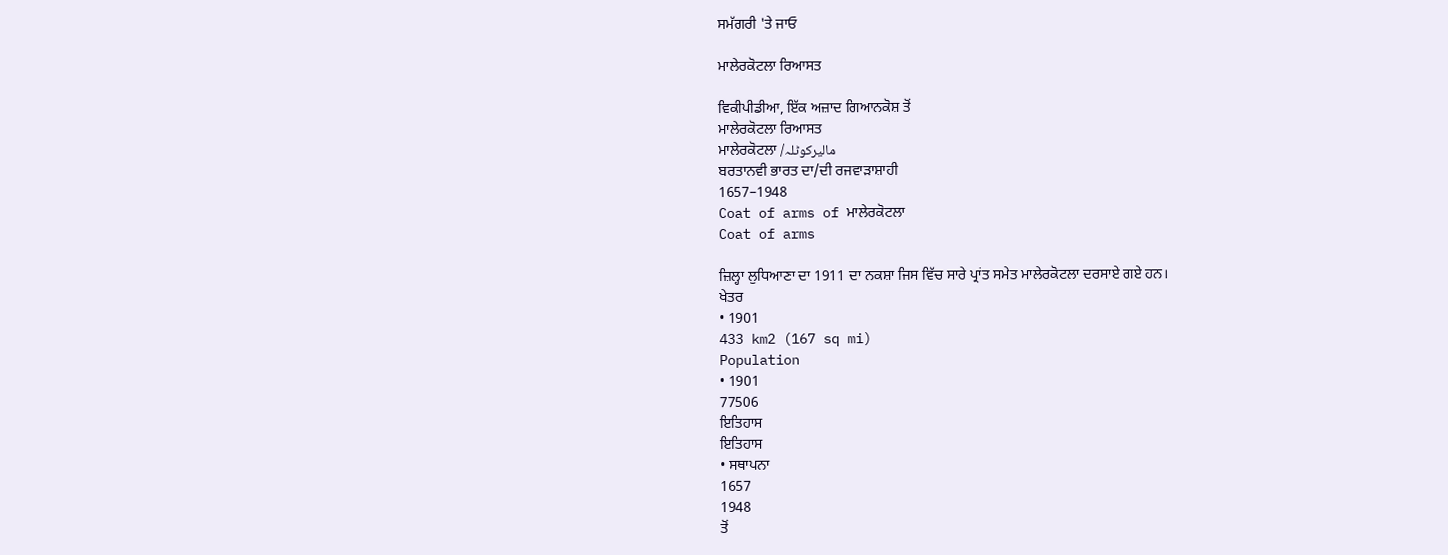ਸਮੱਗਰੀ 'ਤੇ ਜਾਓ

ਮਾਲੇਰਕੋਟਲਾ ਰਿਆਸਤ

ਵਿਕੀਪੀਡੀਆ, ਇੱਕ ਅਜ਼ਾਦ ਗਿਆਨਕੋਸ਼ ਤੋਂ
ਮਾਲੇਰਕੋਟਲਾ ਰਿਆਸਤ
ਮਾਲੇਰਕੋਟਲਾ /مالیرکوٹلہ
ਬਰਤਾਨਵੀ ਭਾਰਤ ਦਾ/ਦੀ ਰਜਵਾੜਾਸ਼ਾਹੀ
1657–1948
Coat of arms of ਮਾਲੇਰਕੋਟਲਾ
Coat of arms

ਜ਼ਿਲ੍ਹਾ ਲੁਧਿਆਣਾ ਦਾ 1911 ਦਾ ਨਕਸ਼ਾ ਜਿਸ ਵਿੱਚ ਸਾਰੇ ਪ੍ਰਾਂਤ ਸਮੇਤ ਮਾਲੇਰਕੋਟਲਾ ਦਰਸਾਏ ਗਏ ਹਨ।
ਖੇਤਰ
• 1901
433 km2 (167 sq mi)
Population
• 1901
77506
ਇਤਿਹਾਸ
ਇਤਿਹਾਸ
• ਸਥਾਪਨਾ
1657
1948
ਤੋਂ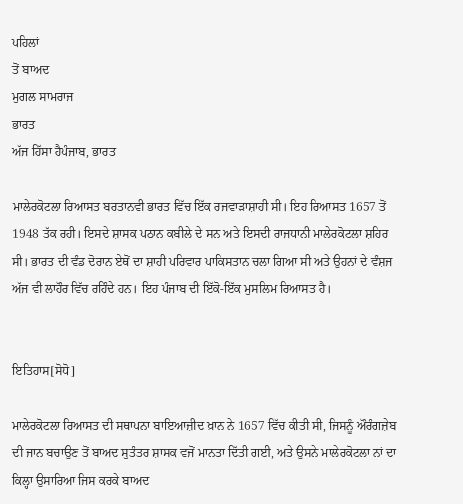ਪਹਿਲਾਂ
ਤੋਂ ਬਾਅਦ
ਮੁਗਲ ਸਾਮਰਾਜ
ਭਾਰਤ
ਅੱਜ ਹਿੱਸਾ ਹੈਪੰਜਾਬ, ਭਾਰਤ

ਮਾਲੇਰਕੋਟਲਾ ਰਿਆਸਤ ਬਰਤਾਨਵੀ ਭਾਰਤ ਵਿੱਚ ਇੱਕ ਰਜਵਾੜਾਸ਼ਾਹੀ ਸੀ। ਇਹ ਰਿਆਸਤ 1657 ਤੋਂ 1948 ਤੱਕ ਰਹੀ। ਇਸਦੇ ਸ਼ਾਸਕ ਪਠਾਨ ਕਬੀਲੇ ਦੇ ਸਨ ਅਤੇ ਇਸਦੀ ਰਾਜਧਾਨੀ ਮਾਲੇਰਕੋਟਲਾ ਸ਼ਹਿਰ ਸੀ। ਭਾਰਤ ਦੀ ਵੰਡ ਦੋਰਾਨ ਏਥੋਂ ਦਾ ਸ਼ਾਹੀ ਪਰਿਵਾਰ ਪਾਕਿਸਤਾਨ ਚਲਾ ਗਿਆ ਸੀ ਅਤੇ ਉਹਨਾਂ ਦੇ ਵੰਸ਼ਜ ਅੱਜ ਵੀ ਲਾਹੌਰ ਵਿੱਚ ਰਹਿੰਦੇ ਹਨ। ਇਹ ਪੰਜਾਬ ਦੀ ਇੱਕੋ-ਇੱਕ ਮੁਸਲਿਮ ਰਿਆਸਤ ਹੈ।


ਇਤਿਹਾਸ[ਸੋਧੋ]

ਮਾਲੇਰਕੋਟਲਾ ਰਿਆਸਤ ਦੀ ਸਥਾਪਨਾ ਬਾਇਆਜ਼ੀਦ ਖ਼ਾਨ ਨੇ 1657 ਵਿੱਚ ਕੀਤੀ ਸੀ, ਜਿਸਨੂੰ ਔਰੰਗਜ਼ੇਬ ਦੀ ਜਾਨ ਬਚਾਉਣ ਤੋਂ ਬਾਅਦ ਸੁਤੰਤਰ ਸ਼ਾਸਕ ਵਜੋਂ ਮਾਨਤਾ ਦਿੱਤੀ ਗਈ, ਅਤੇ ਉਸਨੇ ਮਾਲੇਰਕੋਟਲਾ ਨਾਂ ਦਾ ਕਿਲ੍ਹਾ ਉਸਾਰਿਆ ਜਿਸ ਕਰਕੇ ਬਾਅਦ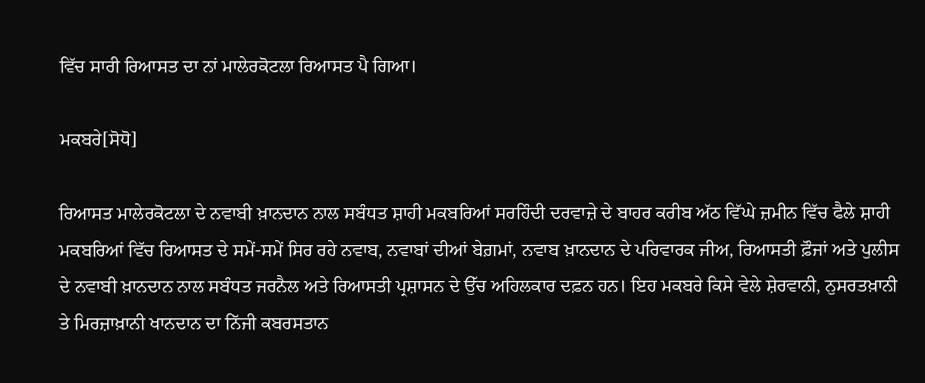ਵਿੱਚ ਸਾਰੀ ਰਿਆਸਤ ਦਾ ਨਾਂ ਮਾਲੇਰਕੋਟਲਾ ਰਿਆਸਤ ਪੈ ਗਿਆ।

ਮਕਬਰੇ[ਸੋਧੋ]

ਰਿਆਸਤ ਮਾਲੇਰਕੋਟਲਾ ਦੇ ਨਵਾਬੀ ਖ਼ਾਨਦਾਨ ਨਾਲ ਸਬੰਧਤ ਸ਼ਾਹੀ ਮਕਬਰਿਆਂ ਸਰਹਿੰਦੀ ਦਰਵਾਜ਼ੇ ਦੇ ਬਾਹਰ ਕਰੀਬ ਅੱਠ ਵਿੱਘੇ ਜ਼ਮੀਨ ਵਿੱਚ ਫੈਲੇ ਸ਼ਾਹੀ ਮਕਬਰਿਆਂ ਵਿੱਚ ਰਿਆਸਤ ਦੇ ਸਮੇਂ-ਸਮੇਂ ਸਿਰ ਰਹੇ ਨਵਾਬ, ਨਵਾਬਾਂ ਦੀਆਂ ਬੇਗ਼ਮਾਂ, ਨਵਾਬ ਖ਼ਾਨਦਾਨ ਦੇ ਪਰਿਵਾਰਕ ਜੀਅ, ਰਿਆਸਤੀ ਫ਼ੌਜਾਂ ਅਤੇ ਪੁਲੀਸ ਦੇ ਨਵਾਬੀ ਖ਼ਾਨਦਾਨ ਨਾਲ ਸਬੰਧਤ ਜਰਨੈਲ ਅਤੇ ਰਿਆਸਤੀ ਪ੍ਰਸ਼ਾਸਨ ਦੇ ਉੱਚ ਅਹਿਲਕਾਰ ਦਫ਼ਨ ਹਨ। ਇਹ ਮਕਬਰੇ ਕਿਸੇ ਵੇਲੇ ਸ਼ੇਰਵਾਨੀ, ਨੁਸਰਤਖ਼ਾਨੀ ਤੇ ਮਿਰਜ਼ਾਖ਼ਾਨੀ ਖਾਨਦਾਨ ਦਾ ਨਿੱਜੀ ਕਬਰਸਤਾਨ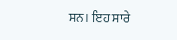ਸਨ। ਇਹ ਸਾਰੇ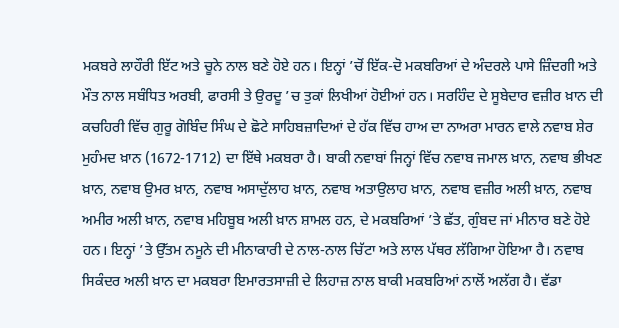ਮਕਬਰੇ ਲਾਹੌਰੀ ਇੱਟ ਅਤੇ ਚੂਨੇ ਨਾਲ ਬਣੇ ਹੋਏ ਹਨ। ਇਨ੍ਹਾਂ ’ਚੋਂ ਇੱਕ-ਦੋ ਮਕਬਰਿਆਂ ਦੇ ਅੰਦਰਲੇ ਪਾਸੇ ਜ਼ਿੰਦਗੀ ਅਤੇ ਮੌਤ ਨਾਲ ਸਬੰਧਿਤ ਅਰਬੀ, ਫਾਰਸੀ ਤੇ ਉਰਦੂ ’ਚ ਤੁਕਾਂ ਲਿਖੀਆਂ ਹੋਈਆਂ ਹਨ। ਸਰਹਿੰਦ ਦੇ ਸੂਬੇਦਾਰ ਵਜ਼ੀਰ ਖ਼ਾਨ ਦੀ ਕਚਹਿਰੀ ਵਿੱਚ ਗੁਰੂ ਗੋਬਿੰਦ ਸਿੰਘ ਦੇ ਛੋਟੇ ਸਾਹਿਬਜ਼ਾਦਿਆਂ ਦੇ ਹੱਕ ਵਿੱਚ ਹਾਅ ਦਾ ਨਾਅਰਾ ਮਾਰਨ ਵਾਲੇ ਨਵਾਬ ਸ਼ੇਰ ਮੁਹੰਮਦ ਖ਼ਾਨ (1672-1712) ਦਾ ਇੱਥੇ ਮਕਬਰਾ ਹੈ। ਬਾਕੀ ਨਵਾਬਾਂ ਜਿਨ੍ਹਾਂ ਵਿੱਚ ਨਵਾਬ ਜਮਾਲ ਖ਼ਾਨ, ਨਵਾਬ ਭੀਖਣ ਖ਼ਾਨ, ਨਵਾਬ ਉਮਰ ਖ਼ਾਨ, ਨਵਾਬ ਅਸਾਦੁੱਲਾਹ ਖ਼ਾਨ, ਨਵਾਬ ਅਤਾਉਲਾਹ ਖ਼ਾਨ, ਨਵਾਬ ਵਜ਼ੀਰ ਅਲੀ ਖ਼ਾਨ, ਨਵਾਬ ਅਮੀਰ ਅਲੀ ਖ਼ਾਨ, ਨਵਾਬ ਮਹਿਬੂਬ ਅਲੀ ਖ਼ਾਨ ਸ਼ਾਮਲ ਹਨ, ਦੇ ਮਕਬਰਿਆਂ ’ਤੇ ਛੱਤ, ਗੁੰਬਦ ਜਾਂ ਮੀਨਾਰ ਬਣੇ ਹੋਏ ਹਨ। ਇਨ੍ਹਾਂ ’ਤੇ ਉੱਤਮ ਨਮੂਨੇ ਦੀ ਮੀਨਾਕਾਰੀ ਦੇ ਨਾਲ-ਨਾਲ ਚਿੱਟਾ ਅਤੇ ਲਾਲ ਪੱਥਰ ਲੱਗਿਆ ਹੋਇਆ ਹੈ। ਨਵਾਬ ਸਿਕੰਦਰ ਅਲੀ ਖ਼ਾਨ ਦਾ ਮਕਬਰਾ ਇਮਾਰਤਸਾਜ਼ੀ ਦੇ ਲਿਹਾਜ਼ ਨਾਲ ਬਾਕੀ ਮਕਬਰਿਆਂ ਨਾਲੋਂ ਅਲੱਗ ਹੈ। ਵੱਡਾ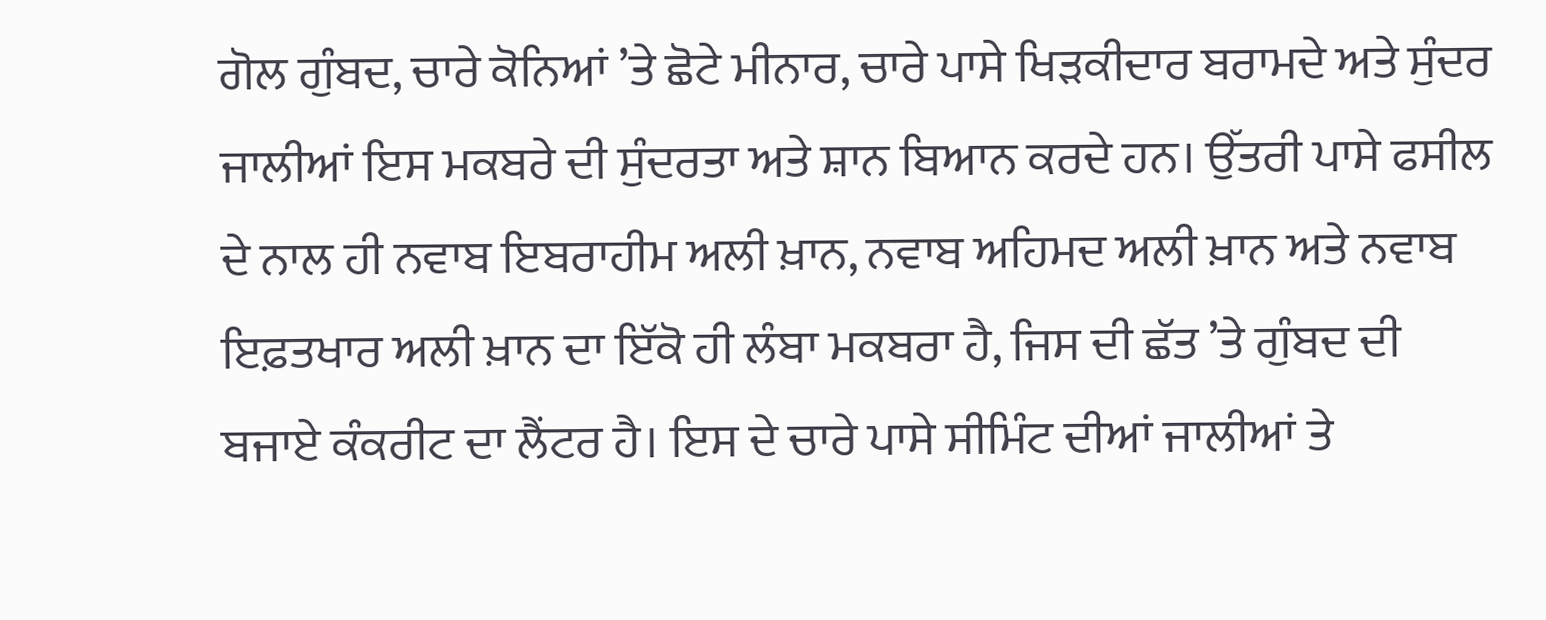ਗੋਲ ਗੁੰਬਦ, ਚਾਰੇ ਕੋਨਿਆਂ ’ਤੇ ਛੋਟੇ ਮੀਨਾਰ, ਚਾਰੇ ਪਾਸੇ ਖਿੜਕੀਦਾਰ ਬਰਾਮਦੇ ਅਤੇ ਸੁੰਦਰ ਜਾਲੀਆਂ ਇਸ ਮਕਬਰੇ ਦੀ ਸੁੰਦਰਤਾ ਅਤੇ ਸ਼ਾਨ ਬਿਆਨ ਕਰਦੇ ਹਨ। ਉੱਤਰੀ ਪਾਸੇ ਫਸੀਲ ਦੇ ਨਾਲ ਹੀ ਨਵਾਬ ਇਬਰਾਹੀਮ ਅਲੀ ਖ਼ਾਨ, ਨਵਾਬ ਅਹਿਮਦ ਅਲੀ ਖ਼ਾਨ ਅਤੇ ਨਵਾਬ ਇਫ਼ਤਖਾਰ ਅਲੀ ਖ਼ਾਨ ਦਾ ਇੱਕੋ ਹੀ ਲੰਬਾ ਮਕਬਰਾ ਹੈ, ਜਿਸ ਦੀ ਛੱਤ ’ਤੇ ਗੁੰਬਦ ਦੀ ਬਜਾਏ ਕੰਕਰੀਟ ਦਾ ਲੈਂਟਰ ਹੈ। ਇਸ ਦੇ ਚਾਰੇ ਪਾਸੇ ਸੀਮਿੰਟ ਦੀਆਂ ਜਾਲੀਆਂ ਤੇ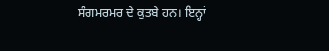ਸੰਗਮਰਮਰ ਦੇ ਕੁਤਬੇ ਹਨ। ਇਨ੍ਹਾਂ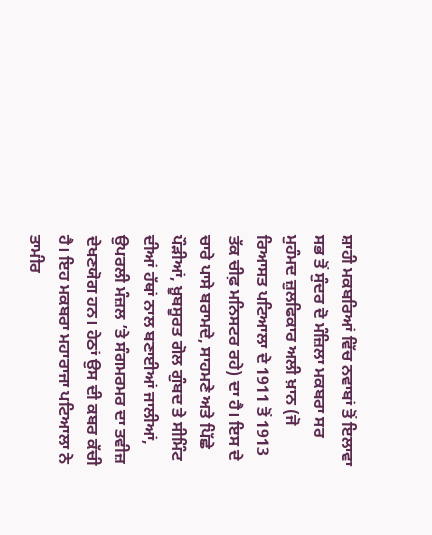ਸ਼ਾਹੀ ਮਕਬਰਿਆਂ ਵਿੱਚ ਨਵਾਬਾਂ ਤੋਂ ਇਲਾਵਾ ਸਭ ਤੋਂ ਸੁੰਦਰ ਦੋ ਮੰਜ਼ਿਲਾ ਮਕਬਰਾ ਸਰ ਮੁਹੰਮਦ ਜ਼ੁਲਫਿਕਾਰ ਅਲੀ ਖ਼ਾਨ (ਜੋ ਰਿਆਸਤ ਪਟਿਆਲਾ ਦੇ 1911 ਤੋਂ 1913 ਤੱਕ ਚੀਫ਼ ਮਨਿਸਟਰ ਰਹੇ) ਦਾ ਹੈ। ਇਸ ਦੇ ਚਾਰੇ ਪਾਸੇ ਬਰਾਮਦੇ, ਸਾਹਮਣੇ ਅਤੇ ਪਿੱਛੇ ਪੌੜੀਆਂ, ਖ਼ੂਬਸੂਰਤ ਗੋਲ ਗੁੰਬਦ ਤੇ ਸੀਮਿੰਟ ਦੀਆਂ ਹੱਥਾਂ ਨਾਲ ਬਣਾਈਆਂ ਜਾਲੀਆਂ, ਉਪਰਲੀ ਮੰਜ਼ਲ ’ਤੇ ਸੰਗਮਰਮਰ ਦਾ ਤਵੀਜ਼ ਦੇਖਣਯੋਗ ਹਨ। ਹੇਠਾਂ ਉਸ ਦੀ ਕਬਰ ਕੱਚੀ ਹੈ। ਇਹ ਮਕਬਰਾ ਮਹਾਰਾਜਾ ਪਟਿਆਲਾ ਨੇ ਤਾਮੀਰ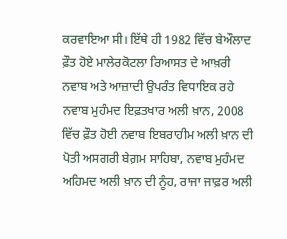ਕਰਵਾਇਆ ਸੀ। ਇੱਥੇ ਹੀ 1982 ਵਿੱਚ ਬੇਔਲਾਦ ਫ਼ੌਤ ਹੋਏ ਮਾਲੇਰਕੋਟਲਾ ਰਿਆਸਤ ਦੇ ਆਖ਼ਰੀ ਨਵਾਬ ਅਤੇ ਆਜ਼ਾਦੀ ਉਪਰੰਤ ਵਿਧਾਇਕ ਰਹੇ ਨਵਾਬ ਮੁਹੰਮਦ ਇਫ਼ਤਖਾਰ ਅਲੀ ਖ਼ਾਨ, 2008 ਵਿੱਚ ਫ਼ੌਤ ਹੋਈ ਨਵਾਬ ਇਬਰਾਹੀਮ ਅਲੀ ਖ਼ਾਨ ਦੀ ਪੋਤੀ ਅਸਗਰੀ ਬੇਗ਼ਮ ਸਾਹਿਬਾ, ਨਵਾਬ ਮੁਹੰਮਦ ਅਹਿਮਦ ਅਲੀ ਖ਼ਾਨ ਦੀ ਨੂੰਹ, ਰਾਜਾ ਜਾਫ਼ਰ ਅਲੀ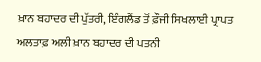ਖ਼ਾਨ ਬਹਾਦਰ ਦੀ ਪੁੱਤਰੀ, ਇੰਗਲੈਂਡ ਤੋਂ ਫ਼ੌਜੀ ਸਿਖਲਾਈ ਪ੍ਰਾਪਤ ਅਲਤਾਫ਼ ਅਲੀ ਖ਼ਾਨ ਬਹਾਦਰ ਦੀ ਪਤਨੀ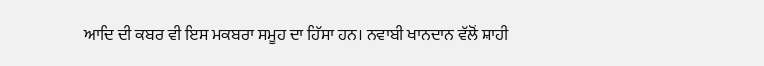ਆਦਿ ਦੀ ਕਬਰ ਵੀ ਇਸ ਮਕਬਰਾ ਸਮੂਹ ਦਾ ਹਿੱਸਾ ਹਨ। ਨਵਾਬੀ ਖਾਨਦਾਨ ਵੱਲੋਂ ਸ਼ਾਹੀ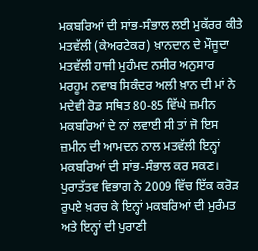ਮਕਬਰਿਆਂ ਦੀ ਸਾਂਭ-ਸੰਭਾਲ ਲਈ ਮੁਕੱਰਰ ਕੀਤੇ ਮਤਵੱਲੀ (ਕੇਅਰਟੇਕਰ) ਖ਼ਾਨਦਾਨ ਦੇ ਮੌਜੂਦਾ ਮਤਵੱਲੀ ਹਾਜੀ ਮੁਹੰਮਦ ਨਸੀਰ ਅਨੁਸਾਰ ਮਰਹੂਮ ਨਵਾਬ ਸਿਕੰਦਰ ਅਲੀ ਖ਼ਾਨ ਦੀ ਮਾਂ ਨੇ ਮਦੇਵੀ ਰੋਡ ਸਥਿਤ 80-85 ਵਿੱਘੇ ਜ਼ਮੀਨ ਮਕਬਰਿਆਂ ਦੇ ਨਾਂ ਲਵਾਈ ਸੀ ਤਾਂ ਜੋ ਇਸ ਜ਼ਮੀਨ ਦੀ ਆਮਦਨ ਨਾਲ ਮਤਵੱਲੀ ਇਨ੍ਹਾਂ ਮਕਬਰਿਆਂ ਦੀ ਸਾਂਭ-ਸੰਭਾਲ ਕਰ ਸਕਣ। ਪੁਰਾਤੱਤਵ ਵਿਭਾਗ ਨੇ 2009 ਵਿੱਚ ਇੱਕ ਕਰੋੜ ਰੁਪਏ ਖ਼ਰਚ ਕੇ ਇਨ੍ਹਾਂ ਮਕਬਰਿਆਂ ਦੀ ਮੁਰੰਮਤ ਅਤੇ ਇਨ੍ਹਾਂ ਦੀ ਪੁਰਾਣੀ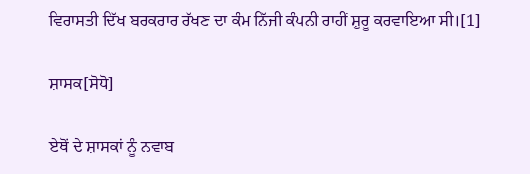ਵਿਰਾਸਤੀ ਦਿੱਖ ਬਰਕਰਾਰ ਰੱਖਣ ਦਾ ਕੰਮ ਨਿੱਜੀ ਕੰਪਨੀ ਰਾਹੀਂ ਸ਼ੁਰੂ ਕਰਵਾਇਆ ਸੀ।[1]

ਸ਼ਾਸਕ[ਸੋਧੋ]

ਏਥੋਂ ਦੇ ਸ਼ਾਸਕਾਂ ਨੂੰ ਨਵਾਬ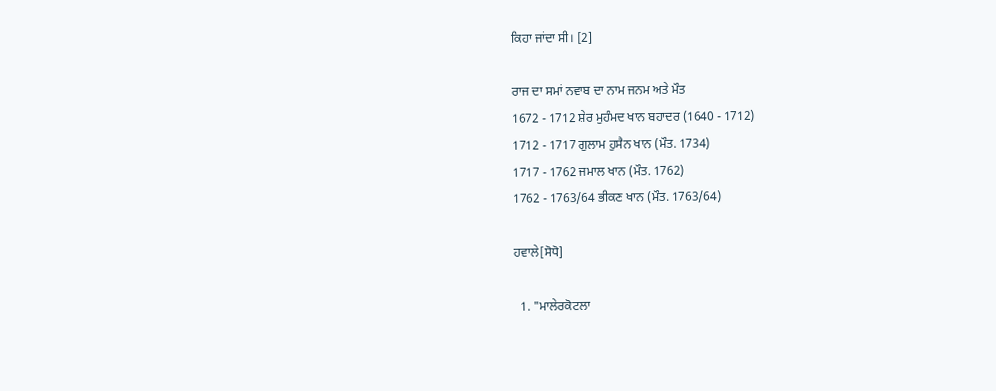ਕਿਹਾ ਜਾਂਦਾ ਸੀ। [2]

ਰਾਜ ਦਾ ਸਮਾਂ ਨਵਾਬ ਦਾ ਨਾਮ ਜਨਮ ਅਤੇ ਮੌਤ
1672 - 1712 ਸ਼ੇਰ ਮੁਹੰਮਦ ਖਾਨ ਬਹਾਦਰ (1640 - 1712)
1712 - 1717 ਗੁਲਾਮ ਹੁਸੈਨ ਖਾਨ (ਮੌਤ. 1734)
1717 - 1762 ਜਮਾਲ ਖਾਨ (ਮੌਤ. 1762)
1762 - 1763/64 ਭੀਕਣ ਖਾਨ (ਮੌਤ. 1763/64)

ਹਵਾਲੇ[ਸੋਧੋ]

  1. "ਮਾਲੇਰਕੋਟਲਾ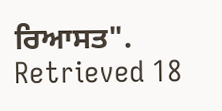ਰਿਆਸਤ". Retrieved 18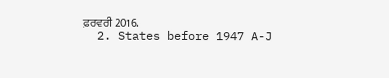ਫ਼ਰਵਰੀ 2016.
  2. States before 1947 A-J